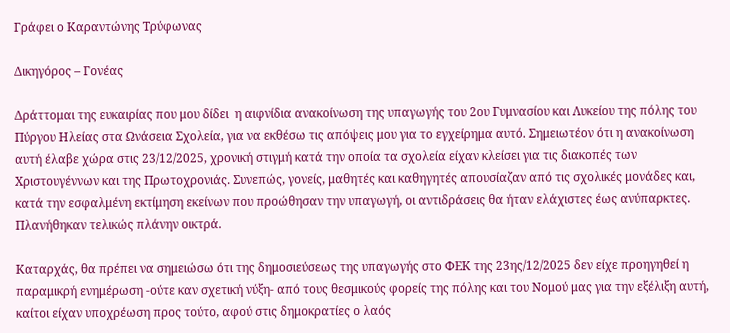Γράφει ο Καραντώνης Τρύφωνας

Δικηγόρος – Γονέας

Δράττομαι της ευκαιρίας που μου δίδει  η αιφνίδια ανακοίνωση της υπαγωγής του 2ου Γυμνασίου και Λυκείου της πόλης του Πύργου Ηλείας στα Ωνάσεια Σχολεία, για να εκθέσω τις απόψεις μου για το εγχείρημα αυτό. Σημειωτέον ότι η ανακοίνωση αυτή έλαβε χώρα στις 23/12/2025, χρονική στιγμή κατά την οποία τα σχολεία είχαν κλείσει για τις διακοπές των Χριστουγέννων και της Πρωτοχρονιάς. Συνεπώς, γονείς, μαθητές και καθηγητές απουσίαζαν από τις σχολικές μονάδες και, κατά την εσφαλμένη εκτίμηση εκείνων που προώθησαν την υπαγωγή, οι αντιδράσεις θα ήταν ελάχιστες έως ανύπαρκτες. Πλανήθηκαν τελικώς πλάνην οικτρά.

Καταρχάς, θα πρέπει να σημειώσω ότι της δημοσιεύσεως της υπαγωγής στο ΦΕΚ της 23ης/12/2025 δεν είχε προηγηθεί η παραμικρή ενημέρωση -ούτε καν σχετική νύξη- από τους θεσμικούς φορείς της πόλης και του Νομού μας για την εξέλιξη αυτή, καίτοι είχαν υποχρέωση προς τούτο, αφού στις δημοκρατίες ο λαός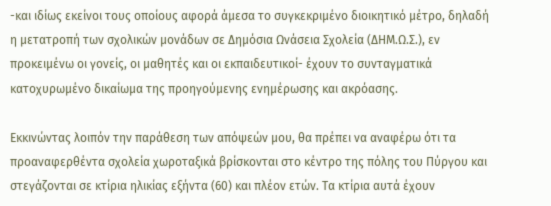-και ιδίως εκείνοι τους οποίους αφορά άμεσα το συγκεκριμένο διοικητικό μέτρο, δηλαδή η μετατροπή των σχολικών μονάδων σε Δημόσια Ωνάσεια Σχολεία (ΔΗΜ.Ω.Σ.), εν προκειμένω οι γονείς, οι μαθητές και οι εκπαιδευτικοί- έχουν το συνταγματικά κατοχυρωμένο δικαίωμα της προηγούμενης ενημέρωσης και ακρόασης.

Εκκινώντας λοιπόν την παράθεση των απόψεών μου, θα πρέπει να αναφέρω ότι τα προαναφερθέντα σχολεία χωροταξικά βρίσκονται στο κέντρο της πόλης του Πύργου και στεγάζονται σε κτίρια ηλικίας εξήντα (60) και πλέον ετών. Τα κτίρια αυτά έχουν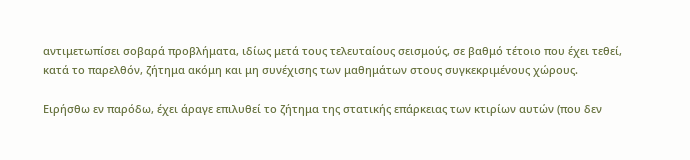αντιμετωπίσει σοβαρά προβλήματα, ιδίως μετά τους τελευταίους σεισμούς, σε βαθμό τέτοιο που έχει τεθεί, κατά το παρελθόν, ζήτημα ακόμη και μη συνέχισης των μαθημάτων στους συγκεκριμένους χώρους.

Ειρήσθω εν παρόδω, έχει άραγε επιλυθεί το ζήτημα της στατικής επάρκειας των κτιρίων αυτών (που δεν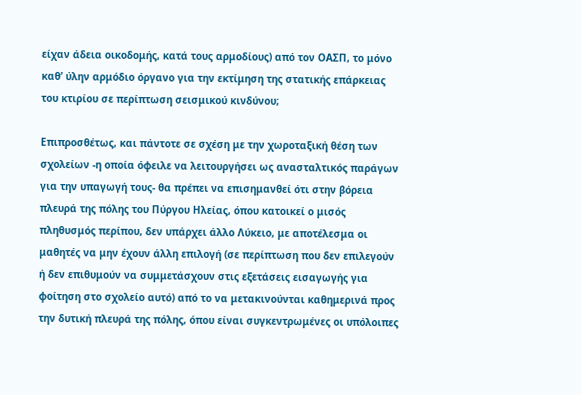είχαν άδεια οικοδομής, κατά τους αρμοδίους) από τον ΟΑΣΠ, το μόνο καθ’ ύλην αρμόδιο όργανο για την εκτίμηση της στατικής επάρκειας του κτιρίου σε περίπτωση σεισμικού κινδύνου;

Επιπροσθέτως, και πάντοτε σε σχέση με την χωροταξική θέση των σχολείων -η οποία όφειλε να λειτουργήσει ως ανασταλτικός παράγων για την υπαγωγή τους- θα πρέπει να επισημανθεί ότι στην βόρεια πλευρά της πόλης του Πύργου Ηλείας, όπου κατοικεί ο μισός πληθυσμός περίπου, δεν υπάρχει άλλο Λύκειο, με αποτέλεσμα οι μαθητές να μην έχουν άλλη επιλογή (σε περίπτωση που δεν επιλεγούν ή δεν επιθυμούν να συμμετάσχουν στις εξετάσεις εισαγωγής για φοίτηση στο σχολείο αυτό) από το να μετακινούνται καθημερινά προς την δυτική πλευρά της πόλης, όπου είναι συγκεντρωμένες οι υπόλοιπες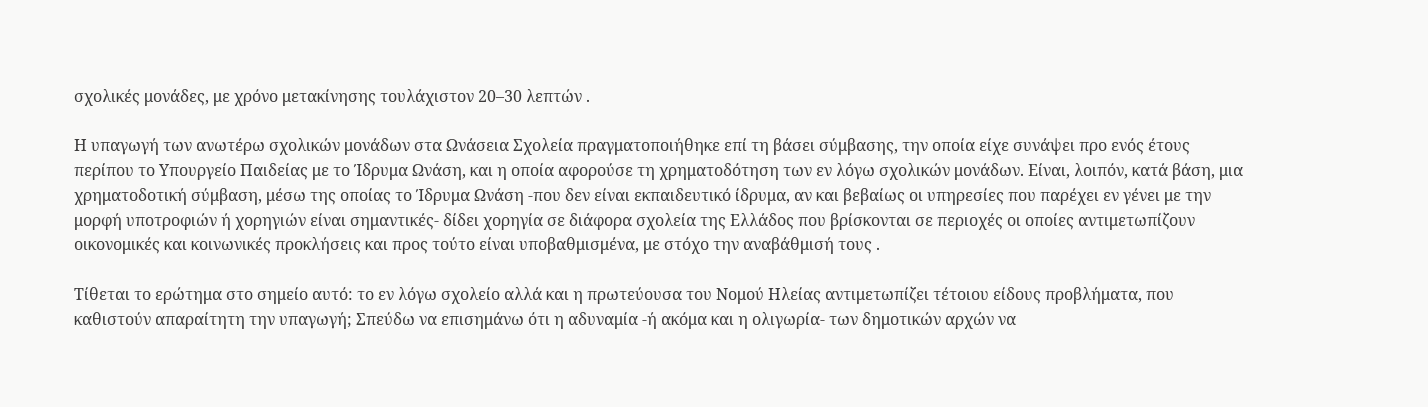σχολικές μονάδες, με χρόνο μετακίνησης τουλάχιστον 20–30 λεπτών .

Η υπαγωγή των ανωτέρω σχολικών μονάδων στα Ωνάσεια Σχολεία πραγματοποιήθηκε επί τη βάσει σύμβασης, την οποία είχε συνάψει προ ενός έτους περίπου το Υπουργείο Παιδείας με το Ίδρυμα Ωνάση, και η οποία αφορούσε τη χρηματοδότηση των εν λόγω σχολικών μονάδων. Είναι, λοιπόν, κατά βάση, μια χρηματοδοτική σύμβαση, μέσω της οποίας το Ίδρυμα Ωνάση -που δεν είναι εκπαιδευτικό ίδρυμα, αν και βεβαίως οι υπηρεσίες που παρέχει εν γένει με την μορφή υποτροφιών ή χορηγιών είναι σημαντικές- δίδει χορηγία σε διάφορα σχολεία της Ελλάδος που βρίσκονται σε περιοχές οι οποίες αντιμετωπίζουν οικονομικές και κοινωνικές προκλήσεις και προς τούτο είναι υποβαθμισμένα, με στόχο την αναβάθμισή τους .

Τίθεται το ερώτημα στο σημείο αυτό: το εν λόγω σχολείο αλλά και η πρωτεύουσα του Νομού Ηλείας αντιμετωπίζει τέτοιου είδους προβλήματα, που καθιστούν απαραίτητη την υπαγωγή; Σπεύδω να επισημάνω ότι η αδυναμία -ή ακόμα και η ολιγωρία- των δημοτικών αρχών να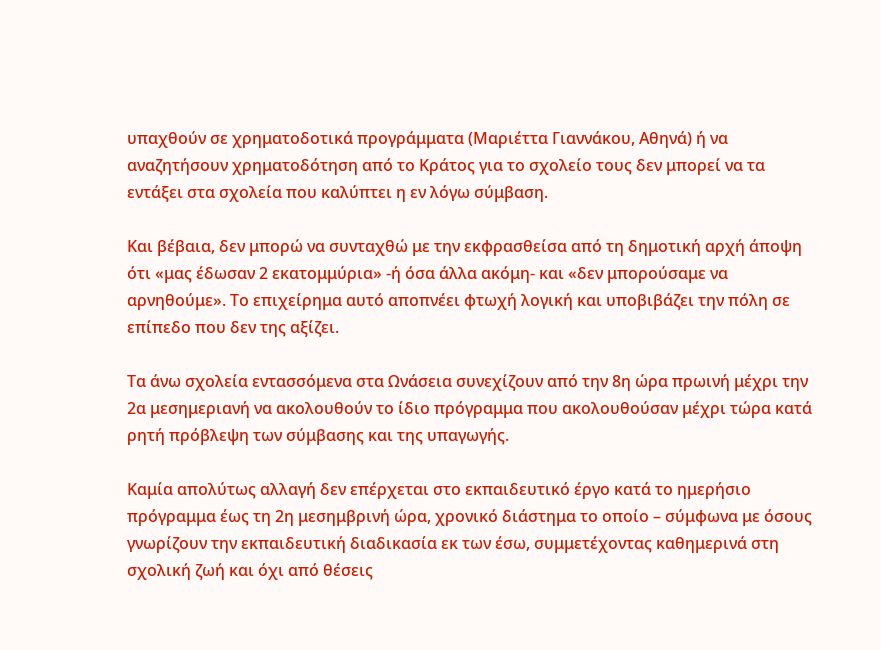υπαχθούν σε χρηματοδοτικά προγράμματα (Μαριέττα Γιαννάκου, Αθηνά) ή να αναζητήσουν χρηματοδότηση από το Κράτος για το σχολείο τους δεν μπορεί να τα εντάξει στα σχολεία που καλύπτει η εν λόγω σύμβαση.

Και βέβαια, δεν μπορώ να συνταχθώ με την εκφρασθείσα από τη δημοτική αρχή άποψη ότι «μας έδωσαν 2 εκατομμύρια» -ή όσα άλλα ακόμη- και «δεν μπορούσαμε να αρνηθούμε». Το επιχείρημα αυτό αποπνέει φτωχή λογική και υποβιβάζει την πόλη σε επίπεδο που δεν της αξίζει.

Τα άνω σχολεία εντασσόμενα στα Ωνάσεια συνεχίζουν από την 8η ώρα πρωινή μέχρι την 2α μεσημεριανή να ακολουθούν το ίδιο πρόγραμμα που ακολουθούσαν μέχρι τώρα κατά ρητή πρόβλεψη των σύμβασης και της υπαγωγής.

Καμία απολύτως αλλαγή δεν επέρχεται στο εκπαιδευτικό έργο κατά το ημερήσιο πρόγραμμα έως τη 2η μεσημβρινή ώρα, χρονικό διάστημα το οποίο – σύμφωνα με όσους γνωρίζουν την εκπαιδευτική διαδικασία εκ των έσω, συμμετέχοντας καθημερινά στη σχολική ζωή και όχι από θέσεις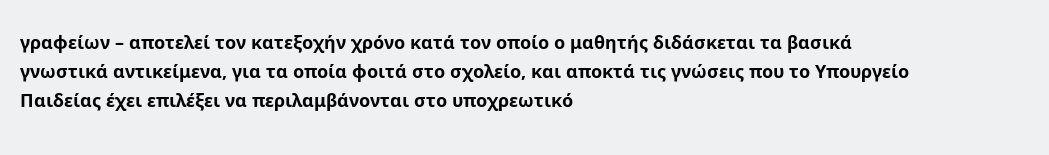γραφείων – αποτελεί τον κατεξοχήν χρόνο κατά τον οποίο ο μαθητής διδάσκεται τα βασικά γνωστικά αντικείμενα, για τα οποία φοιτά στο σχολείο, και αποκτά τις γνώσεις που το Υπουργείο Παιδείας έχει επιλέξει να περιλαμβάνονται στο υποχρεωτικό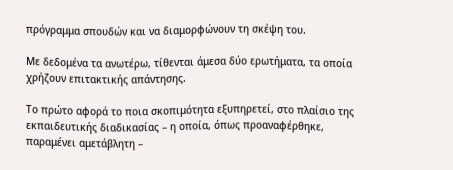πρόγραμμα σπουδών και να διαμορφώνουν τη σκέψη του.

Με δεδομένα τα ανωτέρω, τίθενται άμεσα δύο ερωτήματα, τα οποία χρήζουν επιτακτικής απάντησης.

Το πρώτο αφορά το ποια σκοπιμότητα εξυπηρετεί, στο πλαίσιο της εκπαιδευτικής διαδικασίας – η οποία, όπως προαναφέρθηκε, παραμένει αμετάβλητη –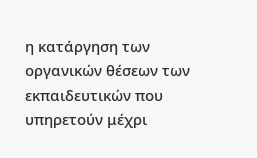η κατάργηση των οργανικών θέσεων των εκπαιδευτικών που υπηρετούν μέχρι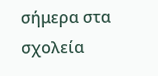σήμερα στα σχολεία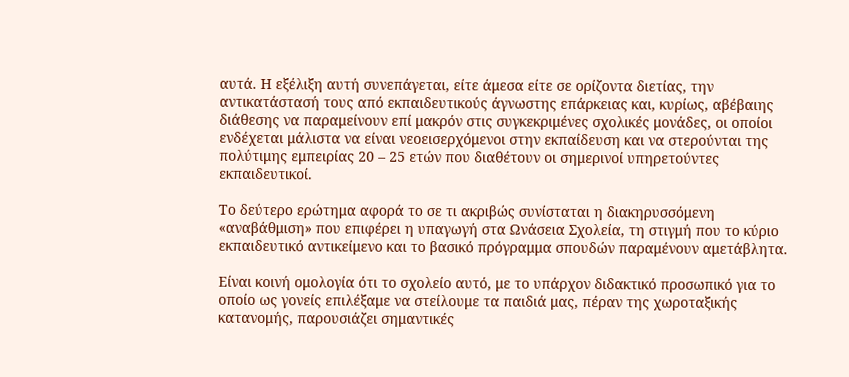αυτά. Η εξέλιξη αυτή συνεπάγεται, είτε άμεσα είτε σε ορίζοντα διετίας, την αντικατάστασή τους από εκπαιδευτικούς άγνωστης επάρκειας και, κυρίως, αβέβαιης διάθεσης να παραμείνουν επί μακρόν στις συγκεκριμένες σχολικές μονάδες, οι οποίοι ενδέχεται μάλιστα να είναι νεοεισερχόμενοι στην εκπαίδευση και να στερούνται της πολύτιμης εμπειρίας 20 – 25 ετών που διαθέτουν οι σημερινοί υπηρετούντες εκπαιδευτικοί.

Το δεύτερο ερώτημα αφορά το σε τι ακριβώς συνίσταται η διακηρυσσόμενη «αναβάθμιση» που επιφέρει η υπαγωγή στα Ωνάσεια Σχολεία, τη στιγμή που το κύριο εκπαιδευτικό αντικείμενο και το βασικό πρόγραμμα σπουδών παραμένουν αμετάβλητα.

Είναι κοινή ομολογία ότι το σχολείο αυτό, με το υπάρχον διδακτικό προσωπικό για το οποίο ως γονείς επιλέξαμε να στείλουμε τα παιδιά μας, πέραν της χωροταξικής κατανομής, παρουσιάζει σημαντικές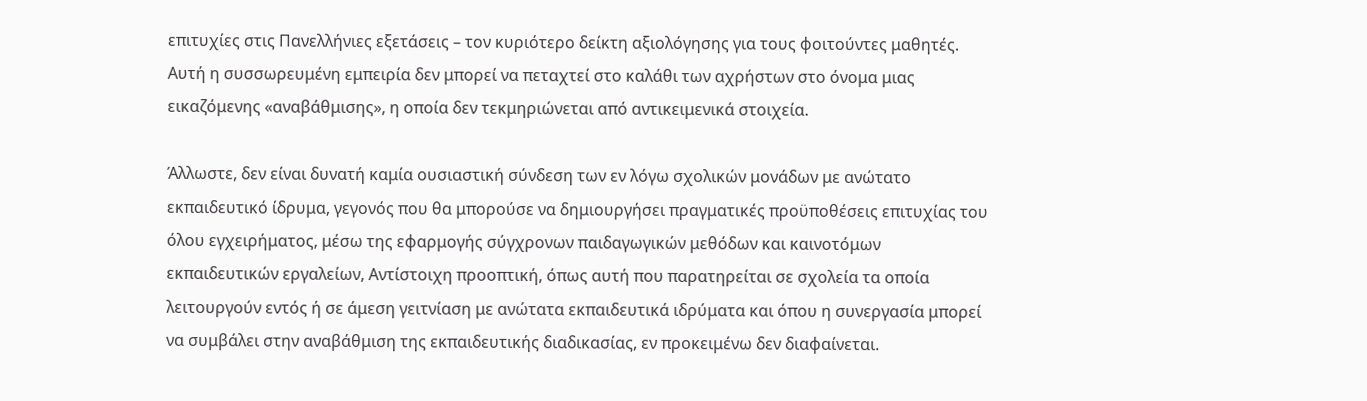επιτυχίες στις Πανελλήνιες εξετάσεις – τον κυριότερο δείκτη αξιολόγησης για τους φοιτούντες μαθητές. Αυτή η συσσωρευμένη εμπειρία δεν μπορεί να πεταχτεί στο καλάθι των αχρήστων στο όνομα μιας εικαζόμενης «αναβάθμισης», η οποία δεν τεκμηριώνεται από αντικειμενικά στοιχεία.

Άλλωστε, δεν είναι δυνατή καμία ουσιαστική σύνδεση των εν λόγω σχολικών μονάδων με ανώτατο εκπαιδευτικό ίδρυμα, γεγονός που θα μπορούσε να δημιουργήσει πραγματικές προϋποθέσεις επιτυχίας του όλου εγχειρήματος, μέσω της εφαρμογής σύγχρονων παιδαγωγικών μεθόδων και καινοτόμων εκπαιδευτικών εργαλείων, Αντίστοιχη προοπτική, όπως αυτή που παρατηρείται σε σχολεία τα οποία λειτουργούν εντός ή σε άμεση γειτνίαση με ανώτατα εκπαιδευτικά ιδρύματα και όπου η συνεργασία μπορεί να συμβάλει στην αναβάθμιση της εκπαιδευτικής διαδικασίας, εν προκειμένω δεν διαφαίνεται.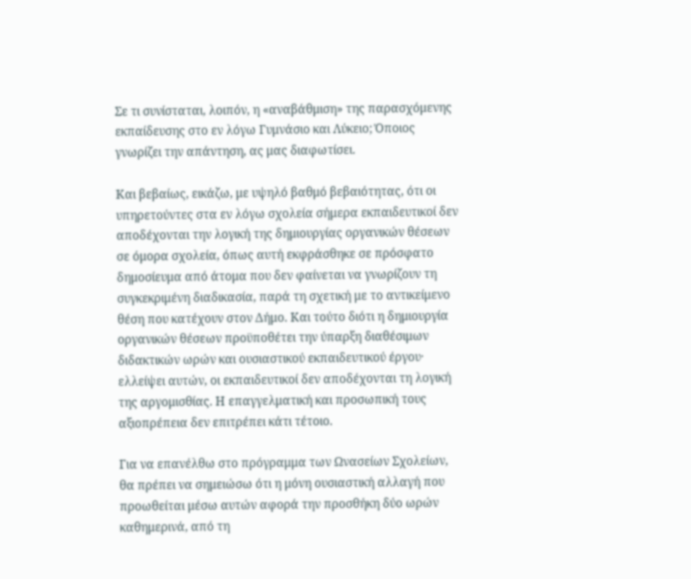Σε τι συνίσταται, λοιπόν, η «αναβάθμιση» της παρασχόμενης εκπαίδευσης στο εν λόγω Γυμνάσιο και Λύκειο; Όποιος γνωρίζει την απάντηση, ας μας διαφωτίσει.

Και βεβαίως, εικάζω, με υψηλό βαθμό βεβαιότητας, ότι οι υπηρετούντες στα εν λόγω σχολεία σήμερα εκπαιδευτικοί δεν αποδέχονται την λογική της δημιουργίας οργανικών θέσεων σε όμορα σχολεία, όπως αυτή εκφράσθηκε σε πρόσφατο δημοσίευμα από άτομα που δεν φαίνεται να γνωρίζουν τη συγκεκριμένη διαδικασία, παρά τη σχετική με το αντικείμενο θέση που κατέχουν στον Δήμο. Και τούτο διότι η δημιουργία οργανικών θέσεων προϋποθέτει την ύπαρξη διαθέσιμων διδακτικών ωρών και ουσιαστικού εκπαιδευτικού έργου· ελλείψει αυτών, οι εκπαιδευτικοί δεν αποδέχονται τη λογική της αργομισθίας. Η επαγγελματική και προσωπική τους αξιοπρέπεια δεν επιτρέπει κάτι τέτοιο.

Για να επανέλθω στο πρόγραμμα των Ωνασείων Σχολείων, θα πρέπει να σημειώσω ότι η μόνη ουσιαστική αλλαγή που προωθείται μέσω αυτών αφορά την προσθήκη δύο ωρών καθημερινά, από τη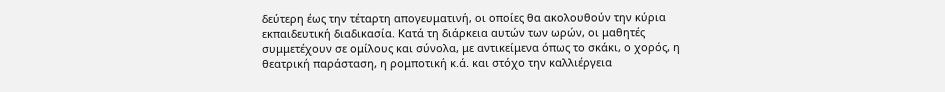δεύτερη έως την τέταρτη απογευματινή, οι οποίες θα ακολουθούν την κύρια εκπαιδευτική διαδικασία. Κατά τη διάρκεια αυτών των ωρών, οι μαθητές συμμετέχουν σε ομίλους και σύνολα, με αντικείμενα όπως το σκάκι, ο χορός, η θεατρική παράσταση, η ρομποτική κ.ά. και στόχο την καλλιέργεια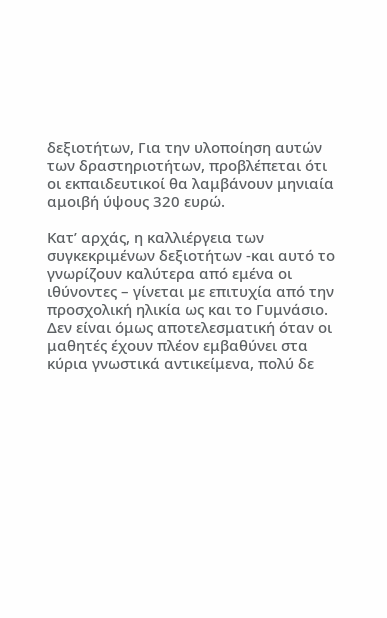δεξιοτήτων, Για την υλοποίηση αυτών των δραστηριοτήτων, προβλέπεται ότι οι εκπαιδευτικοί θα λαμβάνουν μηνιαία αμοιβή ύψους 320 ευρώ.

Κατ’ αρχάς, η καλλιέργεια των συγκεκριμένων δεξιοτήτων -και αυτό το γνωρίζουν καλύτερα από εμένα οι ιθύνοντες – γίνεται με επιτυχία από την προσχολική ηλικία ως και το Γυμνάσιο. Δεν είναι όμως αποτελεσματική όταν οι μαθητές έχουν πλέον εμβαθύνει στα κύρια γνωστικά αντικείμενα, πολύ δε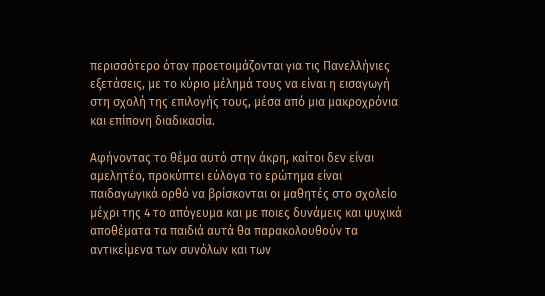περισσότερο όταν προετοιμάζονται για τις Πανελλήνιες εξετάσεις, με το κύριο μέλημά τους να είναι η εισαγωγή στη σχολή της επιλογής τους, μέσα από μια μακροχρόνια και επίπονη διαδικασία.

Αφήνοντας το θέμα αυτό στην άκρη, καίτοι δεν είναι αμελητέο, προκύπτει εύλογα το ερώτημα είναι παιδαγωγικά ορθό να βρίσκονται οι μαθητές στο σχολείο μέχρι της 4 το απόγευμα και με ποιες δυνάμεις και ψυχικά αποθέματα τα παιδιά αυτά θα παρακολουθούν τα αντικείμενα των συνόλων και των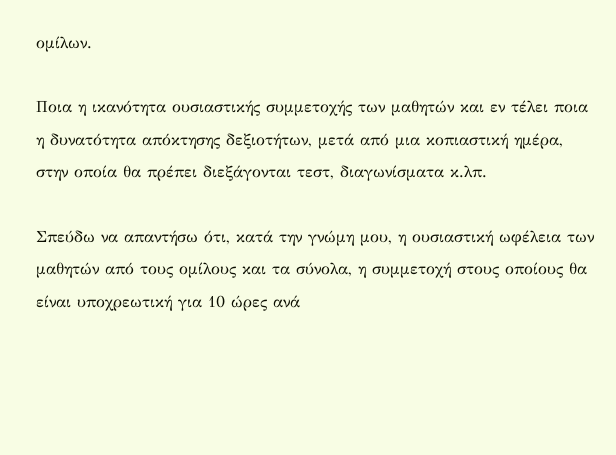ομίλων.

Ποια η ικανότητα ουσιαστικής συμμετοχής των μαθητών και εν τέλει ποια η δυνατότητα απόκτησης δεξιοτήτων, μετά από μια κοπιαστική ημέρα, στην οποία θα πρέπει διεξάγονται τεστ, διαγωνίσματα κ.λπ.

Σπεύδω να απαντήσω ότι, κατά την γνώμη μου, η ουσιαστική ωφέλεια των μαθητών από τους ομίλους και τα σύνολα, η συμμετοχή στους οποίους θα είναι υποχρεωτική για 10 ώρες ανά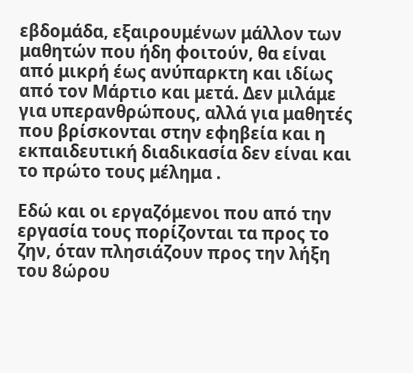εβδομάδα, εξαιρουμένων μάλλον των μαθητών που ήδη φοιτούν, θα είναι από μικρή έως ανύπαρκτη και ιδίως από τον Μάρτιο και μετά. Δεν μιλάμε για υπερανθρώπους, αλλά για μαθητές που βρίσκονται στην εφηβεία και η εκπαιδευτική διαδικασία δεν είναι και το πρώτο τους μέλημα .

Εδώ και οι εργαζόμενοι που από την εργασία τους πορίζονται τα προς το ζην, όταν πλησιάζουν προς την λήξη του 8ώρου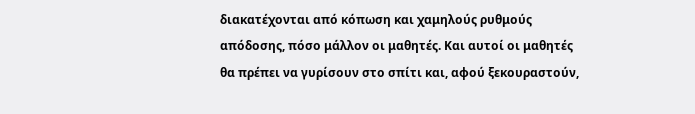διακατέχονται από κόπωση και χαμηλούς ρυθμούς απόδοσης, πόσο μάλλον οι μαθητές. Και αυτοί οι μαθητές θα πρέπει να γυρίσουν στο σπίτι και, αφού ξεκουραστούν,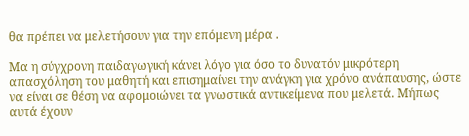θα πρέπει να μελετήσουν για την επόμενη μέρα .

Μα η σύγχρονη παιδαγωγική κάνει λόγο για όσο το δυνατόν μικρότερη απασχόληση του μαθητή και επισημαίνει την ανάγκη για χρόνο ανάπαυσης, ώστε να είναι σε θέση να αφομοιώνει τα γνωστικά αντικείμενα που μελετά. Μήπως αυτά έχουν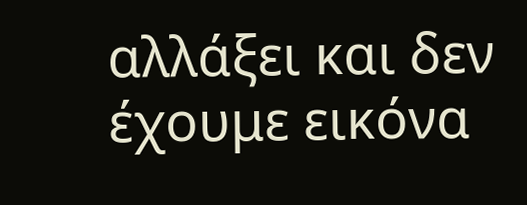αλλάξει και δεν έχουμε εικόνα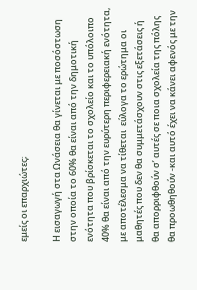εμείς οι επαρχιώτες;

Η εισαγωγή στα Ωνάσεια θα γίνεται με ποσόστωση στην οποία το 60% θα είναι από την δημοτική ενότητα που βρίσκεται το σχολείο και το υπόλοιπο 40% θα είναι από την ευρύτερη περιφερειακή ενότητα, με αποτέλεσμα να τίθεται  εύλογα το ερώτημα οι μαθητές που δεν θα συμμετάσχουν στις εξετάσεις ή θα απορριφθούν σ’ αυτές σε ποια σχολεία της πόλης θα προωθηθούν -και αυτό έχει να κάνει αφενός με την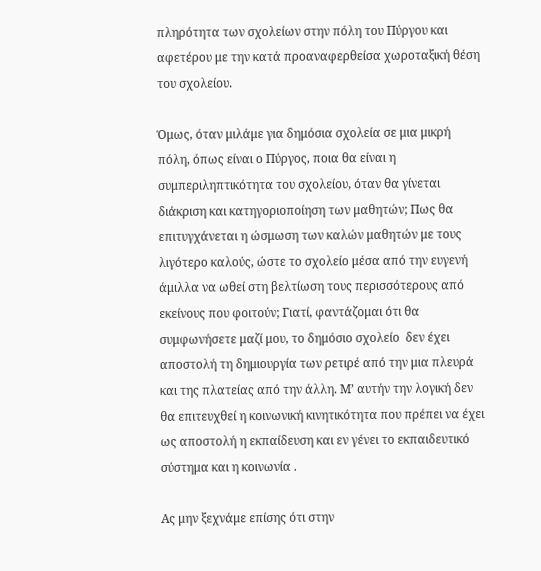πληρότητα των σχολείων στην πόλη του Πύργου και αφετέρου με την κατά προαναφερθείσα χωροταξική θέση του σχολείου.

Όμως, όταν μιλάμε για δημόσια σχολεία σε μια μικρή πόλη, όπως είναι ο Πύργος, ποια θα είναι η συμπεριληπτικότητα του σχολείου, όταν θα γίνεται διάκριση και κατηγοριοποίηση των μαθητών; Πως θα επιτυγχάνεται η ώσμωση των καλών μαθητών με τους λιγότερο καλούς, ώστε το σχολείο μέσα από την ευγενή άμιλλα να ωθεί στη βελτίωση τους περισσότερους από εκείνους που φοιτούν; Γιατί, φαντάζομαι ότι θα συμφωνήσετε μαζί μου, το δημόσιο σχολείο  δεν έχει αποστολή τη δημιουργία των ρετιρέ από την μια πλευρά και της πλατείας από την άλλη. Μ’ αυτήν την λογική δεν θα επιτευχθεί η κοινωνική κινητικότητα που πρέπει να έχει ως αποστολή η εκπαίδευση και εν γένει το εκπαιδευτικό σύστημα και η κοινωνία .

Ας μην ξεχνάμε επίσης ότι στην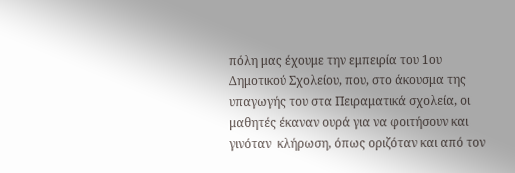πόλη μας έχουμε την εμπειρία του 1ου Δημοτικού Σχολείου, που, στο άκουσμα της υπαγωγής του στα Πειραματικά σχολεία, οι μαθητές έκαναν ουρά για να φοιτήσουν και γινόταν  κλήρωση, όπως οριζόταν και από τον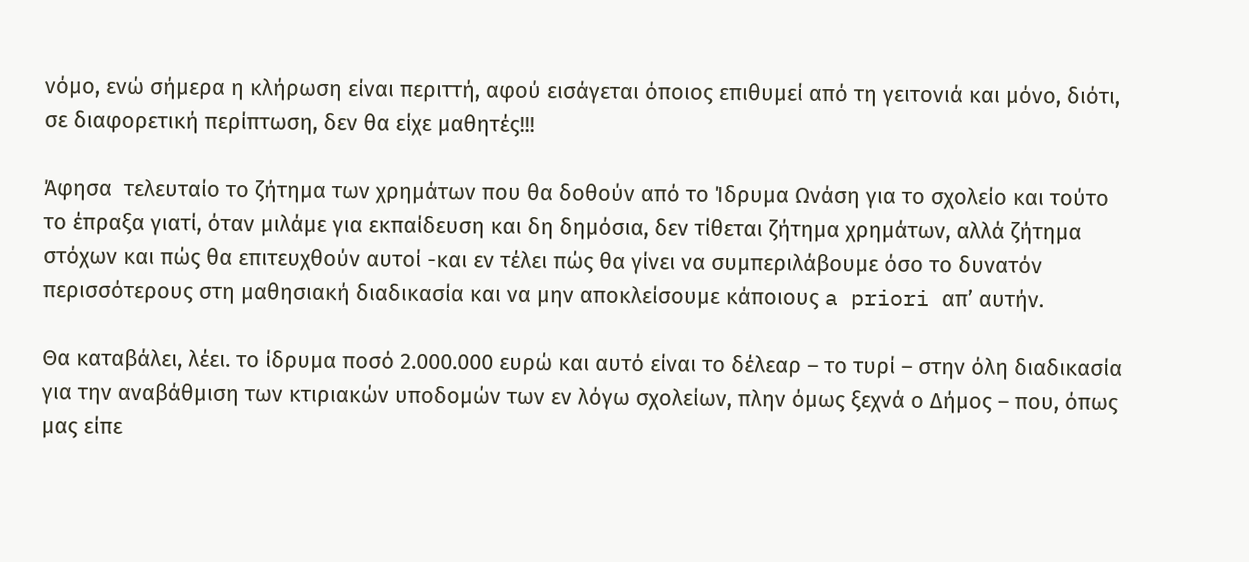νόμο, ενώ σήμερα η κλήρωση είναι περιττή, αφού εισάγεται όποιος επιθυμεί από τη γειτονιά και μόνο, διότι, σε διαφορετική περίπτωση, δεν θα είχε μαθητές!!!

Άφησα  τελευταίο το ζήτημα των χρημάτων που θα δοθούν από το Ίδρυμα Ωνάση για το σχολείο και τούτο το έπραξα γιατί, όταν μιλάμε για εκπαίδευση και δη δημόσια, δεν τίθεται ζήτημα χρημάτων, αλλά ζήτημα στόχων και πώς θα επιτευχθούν αυτοί -και εν τέλει πώς θα γίνει να συμπεριλάβουμε όσο το δυνατόν περισσότερους στη μαθησιακή διαδικασία και να μην αποκλείσουμε κάποιους a priori απ’ αυτήν.

Θα καταβάλει, λέει. το ίδρυμα ποσό 2.000.000 ευρώ και αυτό είναι το δέλεαρ – το τυρί – στην όλη διαδικασία για την αναβάθμιση των κτιριακών υποδομών των εν λόγω σχολείων, πλην όμως ξεχνά ο Δήμος – που, όπως μας είπε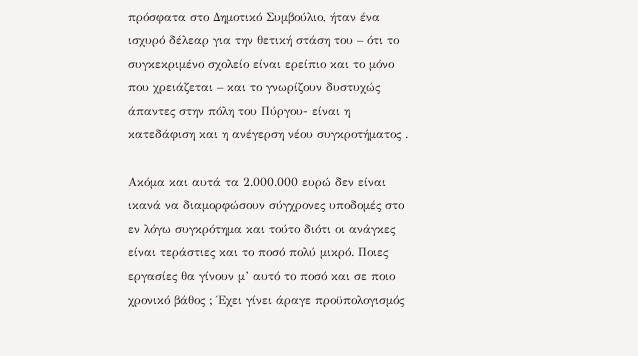πρόσφατα στο Δημοτικό Συμβούλιο, ήταν ένα ισχυρό δέλεαρ για την θετική στάση του – ότι το συγκεκριμένο σχολείο είναι ερείπιο και το μόνο που χρειάζεται – και το γνωρίζουν δυστυχώς άπαντες στην πόλη του Πύργου- είναι η κατεδάφιση και η ανέγερση νέου συγκροτήματος .

Ακόμα και αυτά τα 2.000.000 ευρώ δεν είναι ικανά να διαμορφώσουν σύγχρονες υποδομές στο εν λόγω συγκρότημα και τούτο διότι οι ανάγκες είναι τεράστιες και το ποσό πολύ μικρό. Ποιες εργασίες θα γίνουν μ’ αυτό το ποσό και σε ποιο χρονικό βάθος ; Έχει γίνει άραγε προϋπολογισμός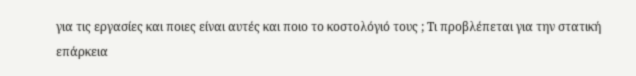για τις εργασίες και ποιες είναι αυτές και ποιο το κοστολόγιό τους ; Τι προβλέπεται για την στατική επάρκεια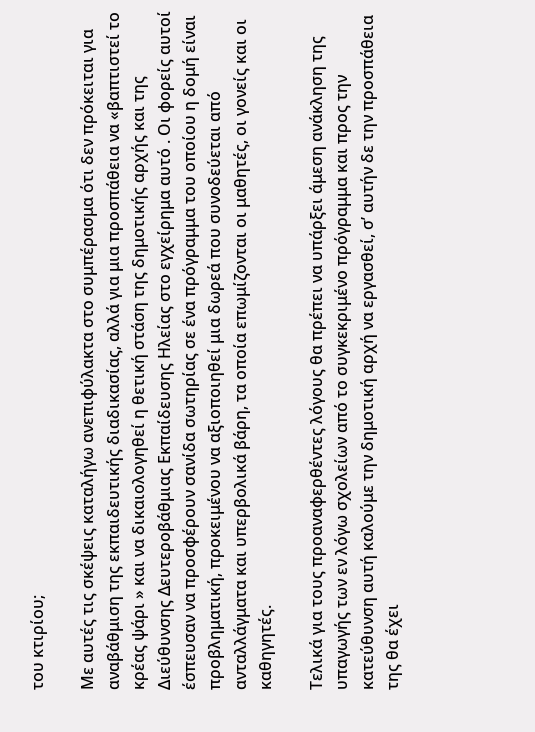του κτιρίου;

Με αυτές τις σκέψεις καταλήγω ανεπιφύλακτα στο συμπέρασμα ότι δεν πρόκειται για αναβάθμιση της εκπαιδευτικής διαδικασίας, αλλά για μια προσπάθεια να «βαπτιστεί το κρέας ψάρι » και να δικαιολογηθεί η θετική στάση της δημοτικής αρχής και της Διεύθυνσης Δευτεροβάθμιας Εκπαίδευσης Ηλείας στο εγχείρημα αυτό . Οι φορείς αυτοί έσπευσαν να προσφέρουν σανίδα σωτηρίας σε ένα πρόγραμμα του οποίου η δομή είναι προβληματική, προκειμένου να αξιοποιηθεί μια δωρεά που συνοδεύεται από ανταλλάγματα και υπερβολικά βάρη, τα οποία επωμίζονται οι μαθητές, οι γονείς και οι καθηγητές.

Τελικά για τους προαναφερθέντες λόγους θα πρέπει να υπάρξει άμεση ανάκληση της υπαγωγής των εν λόγω σχολείων από το συγκεκριμένο πρόγραμμα και προς την κατεύθυνση αυτή καλούμε την δημοτική αρχή να εργασθεί, σ’ αυτήν δε την προσπάθεια της θα έχει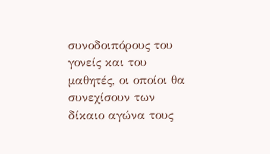συνοδοιπόρους του γονείς και του μαθητές, οι οποίοι θα συνεχίσουν των δίκαιο αγώνα τους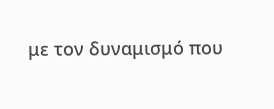με τον δυναμισμό που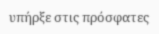υπήρξε στις πρόσφατες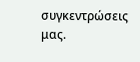συγκεντρώσεις μας.